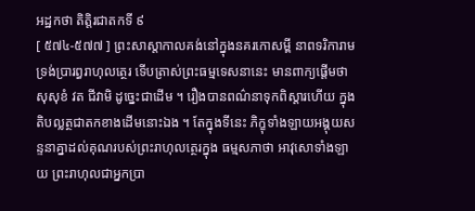អដ្ឋកថា តិត្តិរជាតកទី ៩
[ ៥៧៤-៥៧៧ ] ព្រះសាស្តាកាលគង់នៅក្នុងនគរកោសម្ពី នាពទរិការាម ទ្រង់ប្រារព្ធរាហុលត្ថេរ ទើបត្រាស់ព្រះធម្មទេសនានេះ មានពាក្យផ្តើមថា សុសុខំ វត ជីវាមិ ដូច្នេះជាដើម ។ រឿងបានពណ៌នាទុកពិស្តារហើយ ក្នុងតិបល្លត្ថជាតកខាងដើមនោះឯង ។ តែក្នុងទីនេះ ភិក្ខុទាំងឡាយអង្គុយសន្ទនាគ្នាដល់គុណរបស់ព្រះរាហុលត្ថេរក្នុង ធម្មសភាថា អាវុសោទាំងឡាយ ព្រះរាហុលជាអ្នកប្រា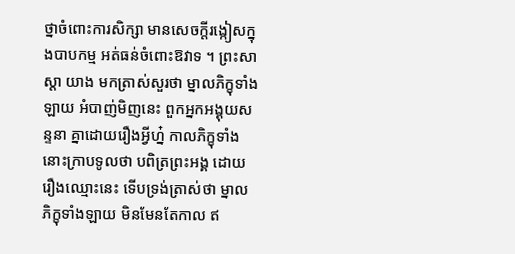ថ្នាចំពោះការសិក្សា មានសេចក្តីរង្កៀសក្នុងបាបកម្ម អត់ធន់ចំពោះឱវាទ ។ ព្រះសាស្តា យាង មកត្រាស់សួរថា ម្នាលភិក្ខុទាំងឡាយ អំបាញ់មិញនេះ ពួកអ្នកអង្គុយសន្ទនា គ្នាដោយរឿងអ្វីហ្ន៎ កាលភិក្ខុទាំងនោះក្រាបទូលថា បពិត្រព្រះអង្គ ដោយ រឿងឈ្មោះនេះ ទើបទ្រង់ត្រាស់ថា ម្នាលភិក្ខុទាំងឡាយ មិនមែនតែកាល ឥ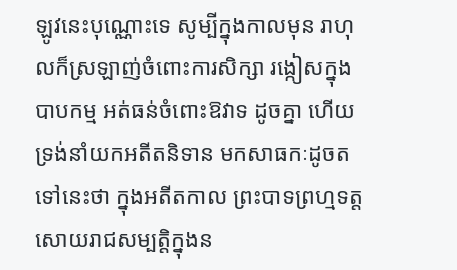ឡូវនេះបុណ្ណោះទេ សូម្បីក្នុងកាលមុន រាហុលក៏ស្រឡាញ់ចំពោះការសិក្សា រង្កៀសក្នុងបាបកម្ម អត់ធន់ចំពោះឱវាទ ដូចគ្នា ហើយទ្រង់នាំយកអតីតនិទាន មកសាធកៈដូចតទៅនេះថា ក្នុងអតីតកាល ព្រះបាទព្រហ្មទត្តសោយរាជសម្បត្តិក្នុងន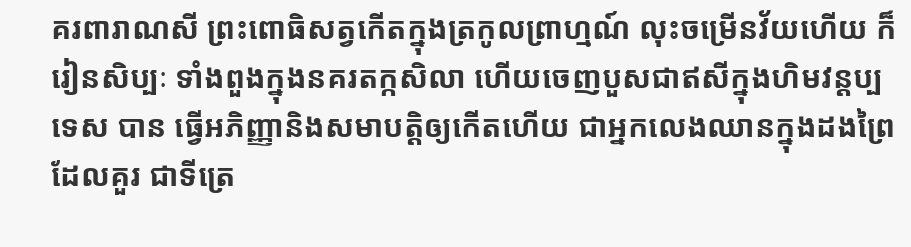គរពារាណសី ព្រះពោធិសត្វកើតក្នុងត្រកូលព្រាហ្មណ៍ លុះចម្រើនវ័យហើយ ក៏រៀនសិប្បៈ ទាំងពួងក្នុងនគរតក្កសិលា ហើយចេញបួសជាឥសីក្នុងហិមវន្តប្បទេស បាន ធ្វើអភិញ្ញានិងសមាបត្តិឲ្យកើតហើយ ជាអ្នកលេងឈានក្នុងដងព្រៃដែលគួរ ជាទីត្រេ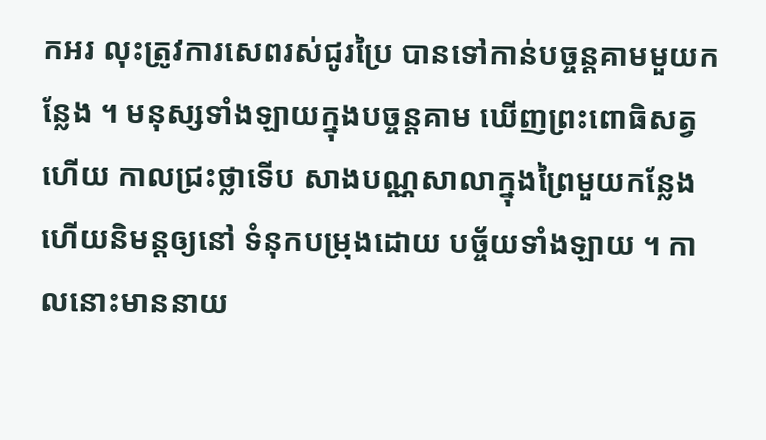កអរ លុះត្រូវការសេពរស់ជូរប្រៃ បានទៅកាន់បច្ចន្តគាមមួយកន្លែង ។ មនុស្សទាំងឡាយក្នុងបច្ចន្តគាម ឃើញព្រះពោធិសត្វហើយ កាលជ្រះថ្លាទើប សាងបណ្ណសាលាក្នុងព្រៃមួយកន្លែង ហើយនិមន្តឲ្យនៅ ទំនុកបម្រុងដោយ បច្ច័យទាំងឡាយ ។ កាលនោះមាននាយ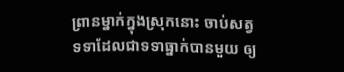ព្រានម្នាក់ក្នុងស្រុកនោះ ចាប់សត្វ ទទាដែលជាទទាធ្នាក់បានមួយ ឲ្យ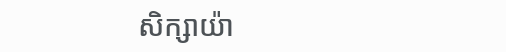សិក្សាយ៉ា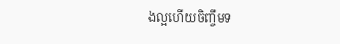ងល្អហើយចិញ្ចឹមទ